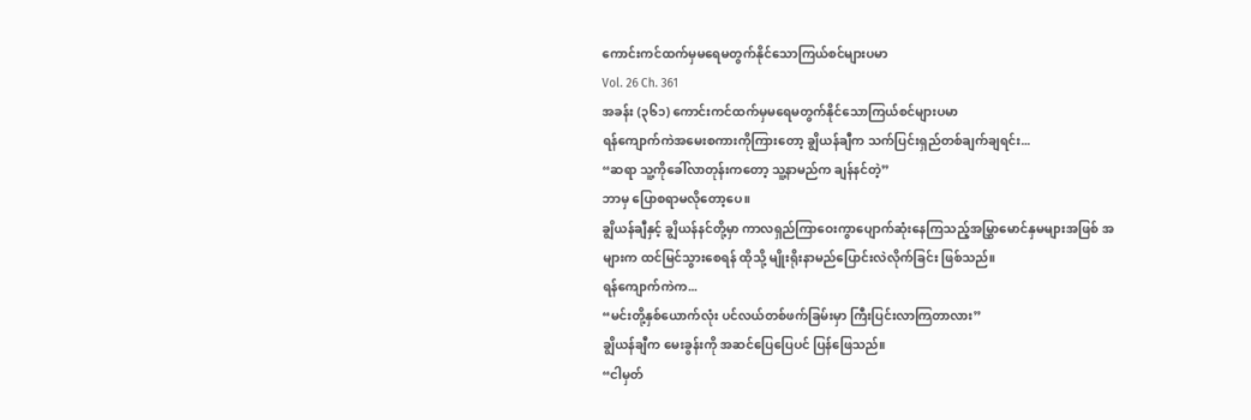ကောင်းကင်ထက်မှမရေမတွက်နိုင်သောကြယ်စင်များပမာ
Vol. 26 Ch. 361
အခန်း (၃၆၁) ကောင်းကင်ထက်မှမရေမတွက်နိုင်သောကြယ်စင်များပမာ
ရန်ကျောက်ကဲအမေးစကားကိုကြားတော့ ချွိယန်ချီက သက်ပြင်းရှည်တစ်ချက်ချရင်း...
“ဆရာ သူ့ကိုခေါ်လာတုန်းကတော့ သူ့နာမည်က ချန်နင်တဲ့”
ဘာမှ ပြောစရာမလိုတော့ပေ။
ချွိယန်ချီနှင့် ချွိယန်နင်တို့မှာ ကာလရှည်ကြာဝေးကွာပျောက်ဆုံးနေကြသည့်အမြွှာမောင်နှမများအဖြစ် အများက ထင်မြင်သွားစေရန် ထိုသို့ မျိုးရိုးနာမည်ပြောင်းလဲလိုက်ခြင်း ဖြစ်သည်။
ရန်ကျောက်ကဲက...
“မင်းတို့နှစ်ယောက်လုံး ပင်လယ်တစ်ဖက်ခြမ်းမှာ ကြီးပြင်းလာကြတာလား”
ချွိယန်ချီက မေးခွန်းကို အဆင်ပြေပြေပင် ပြန်ဖြေသည်။
“ငါမှတ်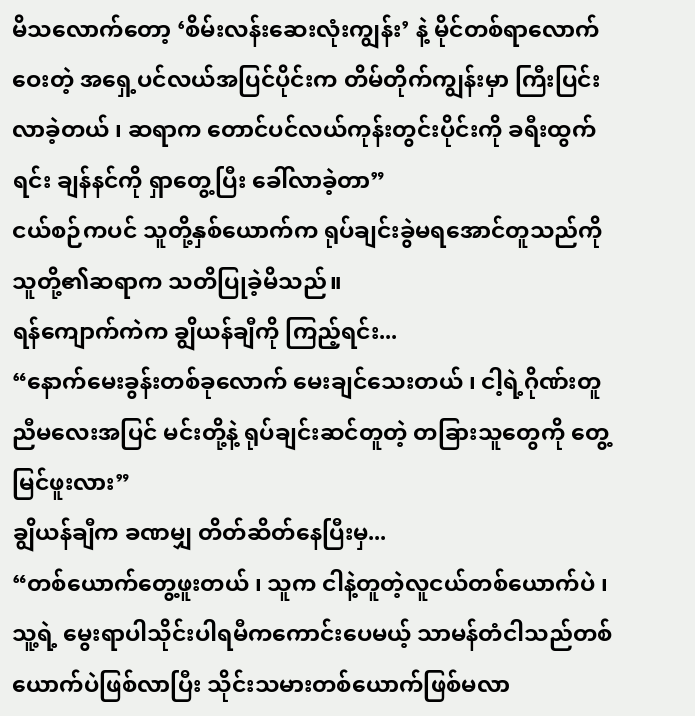မိသလောက်တော့ ‘စိမ်းလန်းဆေးလုံးကျွန်း’ နဲ့ မိုင်တစ်ရာလောက်ဝေးတဲ့ အရှေ့ပင်လယ်အပြင်ပိုင်းက တိမ်တိုက်ကျွန်းမှာ ကြီးပြင်းလာခဲ့တယ် ၊ ဆရာက တောင်ပင်လယ်ကုန်းတွင်းပိုင်းကို ခရီးထွက်ရင်း ချန်နင်ကို ရှာတွေ့ပြီး ခေါ်လာခဲ့တာ”
ငယ်စဉ်ကပင် သူတို့နှစ်ယောက်က ရုပ်ချင်းခွဲမရအောင်တူသည်ကို သူတို့၏ဆရာက သတိပြုခဲ့မိသည်။
ရန်ကျောက်ကဲက ချွိယန်ချီကို ကြည့်ရင်း...
“နောက်မေးခွန်းတစ်ခုလောက် မေးချင်သေးတယ် ၊ ငါ့ရဲ့ဂိုဏ်းတူညီမလေးအပြင် မင်းတို့နဲ့ ရုပ်ချင်းဆင်တူတဲ့ တခြားသူတွေကို တွေ့မြင်ဖူးလား”
ချွိယန်ချီက ခဏမျှ တိတ်ဆိတ်နေပြီးမှ...
“တစ်ယောက်တွေ့ဖူးတယ် ၊ သူက ငါနဲ့တူတဲ့လူငယ်တစ်ယောက်ပဲ ၊ သူ့ရဲ့ မွေးရာပါသိုင်းပါရမီကကောင်းပေမယ့် သာမန်တံငါသည်တစ်ယောက်ပဲဖြစ်လာပြီး သိုင်းသမားတစ်ယောက်ဖြစ်မလာ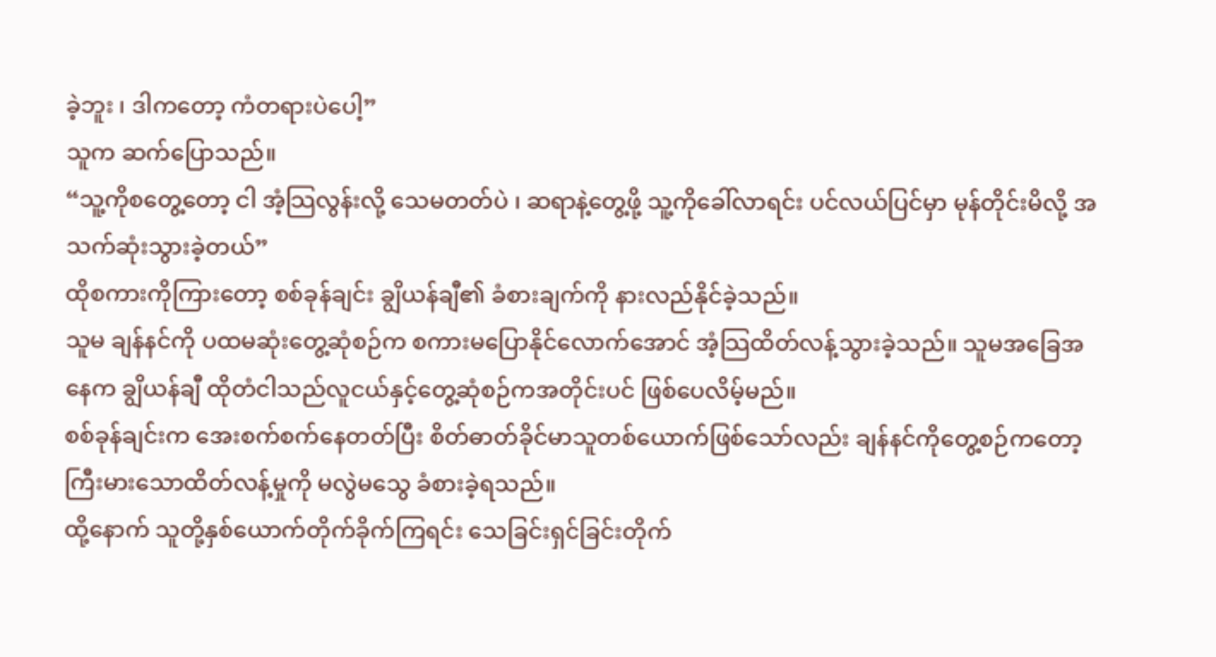ခဲ့ဘူး ၊ ဒါကတော့ ကံတရားပဲပေါ့”
သူက ဆက်ပြောသည်။
“သူ့ကိုစတွေ့တော့ ငါ အံ့သြလွန်းလို့ သေမတတ်ပဲ ၊ ဆရာနဲ့တွေ့ဖို့ သူ့ကိုခေါ်လာရင်း ပင်လယ်ပြင်မှာ မုန်တိုင်းမိလို့ အသက်ဆုံးသွားခဲ့တယ်”
ထိုစကားကိုကြားတော့ စစ်ခုန်ချင်း ချွိယန်ချီ၏ ခံစားချက်ကို နားလည်နိုင်ခဲ့သည်။
သူမ ချန်နင်ကို ပထမဆုံးတွေ့ဆုံစဉ်က စကားမပြောနိုင်လောက်အောင် အံ့သြထိတ်လန့်သွားခဲ့သည်။ သူမအခြေအနေက ချွိယန်ချီ ထိုတံငါသည်လူငယ်နှင့်တွေ့ဆုံစဉ်ကအတိုင်းပင် ဖြစ်ပေလိမ့်မည်။
စစ်ခုန်ချင်းက အေးစက်စက်နေတတ်ပြီး စိတ်ဓာတ်ခိုင်မာသူတစ်ယောက်ဖြစ်သော်လည်း ချန်နင်ကိုတွေ့စဉ်ကတော့ ကြီးမားသောထိတ်လန့်မှုကို မလွဲမသွေ ခံစားခဲ့ရသည်။
ထို့နောက် သူတို့နှစ်ယောက်တိုက်ခိုက်ကြရင်း သေခြင်းရှင်ခြင်းတိုက်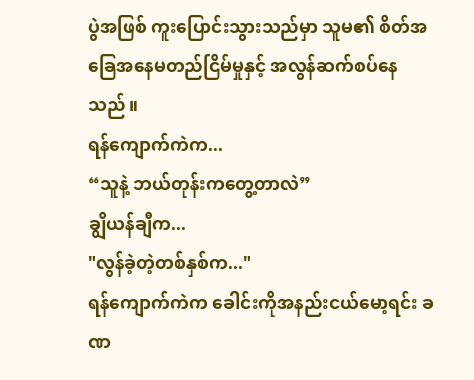ပွဲအဖြစ် ကူးပြောင်းသွားသည်မှာ သူမ၏ စိတ်အခြေအနေမတည်ငြိမ်မှုနှင့် အလွန်ဆက်စပ်နေသည်။
ရန်ကျောက်ကဲက...
“သူနဲ့ ဘယ်တုန်းကတွေ့တာလဲ”
ချွိယန်ချီက...
"လွန်ခဲ့တဲ့တစ်နှစ်က..."
ရန်ကျောက်ကဲက ခေါင်းကိုအနည်းငယ်မော့ရင်း ခဏ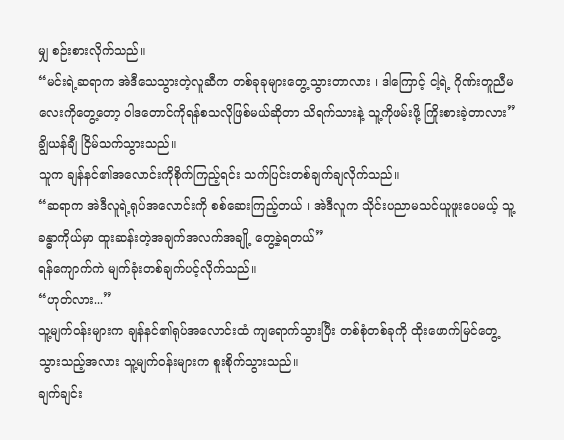မျှ စဉ်းစားလိုက်သည်။
“မင်းရဲ့ဆရာက အဲဒီသေသွားတဲ့လူဆီက တစ်ခုခုများတွေ့သွားတာလား ၊ ဒါကြောင့် ငါ့ရဲ့ ဂိုဏ်းတူညီမလေးကိုတွေ့တော့ ဝါဒတောင်ကိုရန်စသလိုဖြစ်မယ်ဆိုတာ သိရက်သားနဲ့ သူ့ကိုဖမ်းဖို့ ကြိုးစားခဲ့တာလား”
ချွိယန်ချီ ငြိမ်သက်သွားသည်။
သူက ချန်နင်၏အလောင်းကိုစိုက်ကြည့်ရင်း သက်ပြင်းတစ်ချက်ချလိုက်သည်။
“ဆရာက အဲဒီလူရဲ့ရုပ်အလောင်းကို စစ်ဆေးကြည့်တယ် ၊ အဲဒီလူက သိုင်းပညာမသင်ယူဖူးပေမယ့် သူ့ခန္ဓာကိုယ်မှာ ထူးဆန်းတဲ့အချက်အလက်အချို့ တွေ့ခဲ့ရတယ်”
ရန်ကျောက်ကဲ မျက်ခုံးတစ်ချက်ပင့်လိုက်သည်။
“ဟုတ်လား...”
သူ့မျက်ဝန်းများက ချန်နင်၏ရုပ်အလောင်းထံ ကျရောက်သွားပြီး တစ်စုံတစ်ခုကို ထိုးဖောက်မြင်တွေ့သွားသည့်အလား သူ့မျက်ဝန်းများက စူးစိုက်သွားသည်။
ချက်ချင်း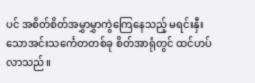ပင် အစိတ်စိတ်အမွှာမွှာကွဲကြေနေသည့် မရင်းနှီးသောအင်းသင်္ကေတတစ်ခု စိတ်အာရုံတွင် ထင်ဟပ်လာသည်။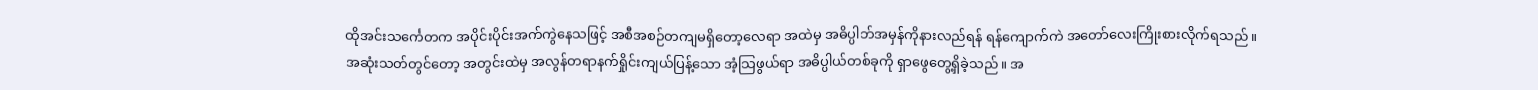ထိုအင်းသင်္ကေတက အပိုင်းပိုင်းအက်ကွဲနေသဖြင့် အစီအစဉ်တကျမရှိတော့လေရာ အထဲမှ အဓိပ္ပါဘ်အမှန်ကိုနားလည်ရန် ရန်ကျောက်ကဲ အတော်လေးကြိုးစားလိုက်ရသည်။
အဆုံးသတ်တွင်တော့ အတွင်းထဲမှ အလွန်တရာနက်ရှိုင်းကျယ်ပြန့်သော အံ့သြဖွယ်ရာ အဓိပ္ပါယ်တစ်ခုကို ရှာဖွေတွေ့ရှိခဲ့သည်။ အ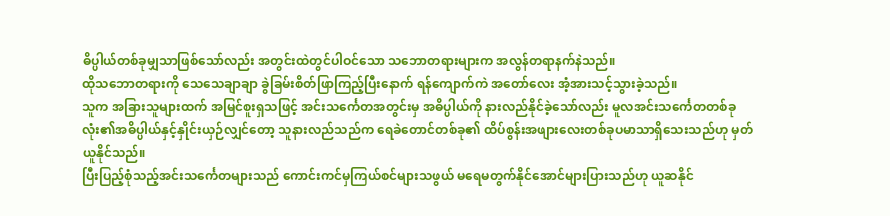ဓိပ္ပါယ်တစ်ခုမျှသာဖြစ်သော်လည်း အတွင်းထဲတွင်ပါဝင်သော သဘောတရားများက အလွန်တရာနက်နဲသည်။
ထိုသဘောတရားကို သေသေချာချာ ခွဲခြမ်းစိတ်ဖြာကြည့်ပြီးနောက် ရန်ကျောက်ကဲ အတော်လေး အံ့အားသင့်သွားခဲ့သည်။
သူက အခြားသူများထက် အမြင်စူးရှသဖြင့် အင်းသင်္ကေတအတွင်းမှ အဓိပ္ပါယ်ကို နားလည်နိုင်ခဲ့သော်လည်း မူလအင်းသင်္ကေတတစ်ခုလုံး၏အဓိပ္ပါယ်နှင့်နှိုင်းယှဉ်လျှင်တော့ သူနားလည်သည်က ရေခဲတောင်တစ်ခု၏ ထိပ်စွန်းအဖျားလေးတစ်ခုပမာသာရှိသေးသည်ဟု မှတ်ယူနိုင်သည်။
ပြီးပြည့်စုံသည့်အင်းသင်္ကေတများသည် ကောင်းကင်မှကြယ်စင်များသဖွယ် မရေမတွက်နိုင်အောင်များပြားသည်ဟု ယူဆနိုင်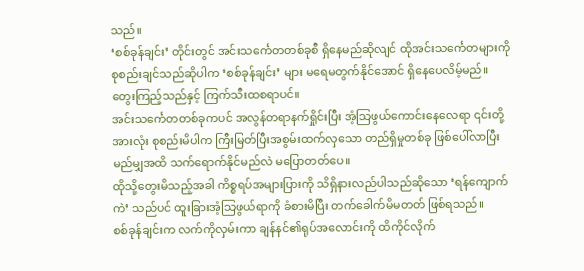သည်။
‘စစ်ခုန်ချင်း’ တိုင်းတွင် အင်းသင်္ကေတတစ်ခုစီ ရှိနေမည်ဆိုလျင် ထိုအင်းသင်္ကေတများကို စုစည်းချင်သည်ဆိုပါက ‘စစ်ခုန်ချင်း’ များ မရေမတွက်နိုင်အောင် ရှိနေပေလိမ့်မည်။
တွေးကြည့်သည်နှင့် ကြက်သီးထစရာပင်။
အင်းသင်္ကေတတစ်ခုကပင် အလွန်တရာနက်ရှိုင်းပြီး အံ့သြဖွယ်ကောင်းနေလေရာ ၎င်းတို့အားလုံး စုစည်းမိပါက ကြီးမြတ်ပြီးအစွမ်းထက်လှသော တည်ရှိမှုတစ်ခု ဖြစ်ပေါ်လာပြီး မည်မျှအထိ သက်ရောက်နိုင်မည်လဲ မပြောတတ်ပေ။
ထိုသို့တွေးမိသည့်အခါ ကိစ္စရပ်အများပြားကို သိရှိနားလည်ပါသည်ဆိုသော ‘ရန်ကျောက်ကဲ’ သည်ပင် ထူးခြားအံ့သြဖွယ်ရာကို ခံစားမိပြီး တက်ခေါက်မိမတတ် ဖြစ်ရသည်။
စစ်ခုန်ချင်းက လက်ကိုလှမ်းကာ ချန်နင်၏ရုပ်အလောင်းကို ထိကိုင်လိုက်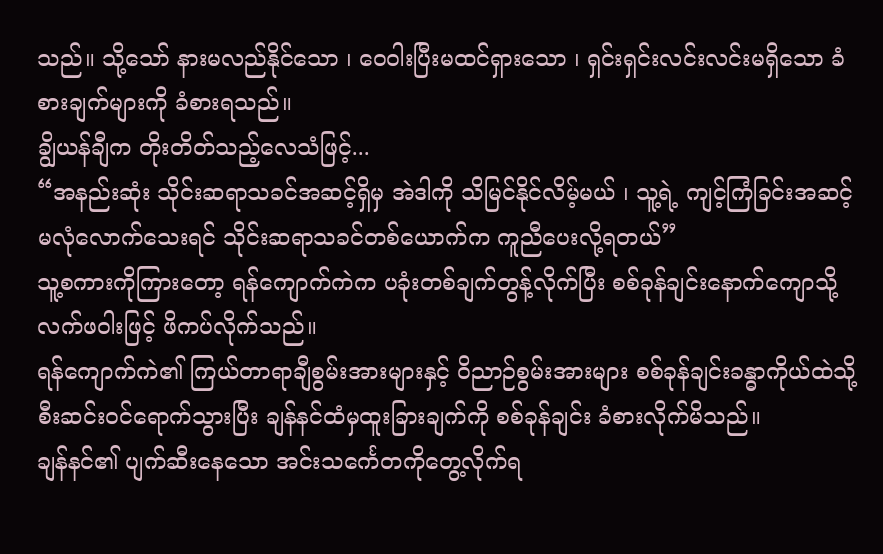သည်။ သို့သော် နားမလည်နိုင်သော ၊ ဝေဝါးပြီးမထင်ရှားသော ၊ ရှင်းရှင်းလင်းလင်းမရှိသော ခံစားချက်များကို ခံစားရသည်။
ချွိယန်ချီက တိုးတိတ်သည့်လေသံဖြင့်...
“အနည်းဆုံး သိုင်းဆရာသခင်အဆင့်ရှိမှ အဲဒါကို သိမြင်နိုင်လိမ့်မယ် ၊ သူ့ရဲ့ ကျင့်ကြံခြင်းအဆင့် မလုံလောက်သေးရင် သိုင်းဆရာသခင်တစ်ယောက်က ကူညီပေးလို့ရတယ်”
သူ့စကားကိုကြားတော့ ရန်ကျောက်ကဲက ပခုံးတစ်ချက်တွန့်လိုက်ပြီး စစ်ခုန်ချင်းနောက်ကျောသို့ လက်ဖဝါးဖြင့် ဖိကပ်လိုက်သည်။
ရန်ကျောက်ကဲ၏ ကြယ်တာရာချီစွမ်းအားများနှင့် ဝိညာဉ်စွမ်းအားများ စစ်ခုန်ချင်းခန္ဓာကိုယ်ထဲသို့ စီးဆင်းဝင်ရောက်သွားပြီး ချန်နင်ထံမှထူးခြားချက်ကို စစ်ခုန်ချင်း ခံစားလိုက်မိသည်။
ချန်နင်၏ ပျက်ဆီးနေသော အင်းသင်္ကေတကိုတွေ့လိုက်ရ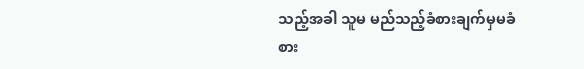သည့်အခါ သူမ မည်သည့်ခံစားချက်မှမခံစား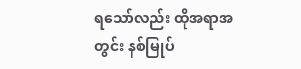ရသော်လည်း ထိုအရာအတွင်း နစ်မြုပ်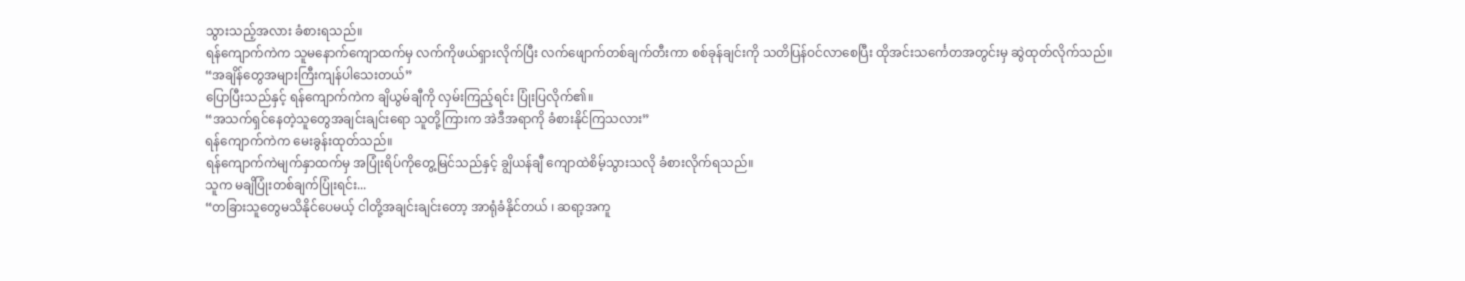သွားသည့်အလား ခံစားရသည်။
ရန်ကျောက်ကဲက သူမနောက်ကျောထက်မှ လက်ကိုဖယ်ရှားလိုက်ပြီး လက်ဖျောက်တစ်ချက်တီးကာ စစ်ခုန်ချင်းကို သတိပြန်ဝင်လာစေပြီး ထိုအင်းသင်္ကေတအတွင်းမှ ဆွဲထုတ်လိုက်သည်။
“အချိန်တွေအများကြီးကျန်ပါသေးတယ်”
ပြောပြီးသည်နှင့် ရန်ကျောက်ကဲက ချိယွမ်ချီကို လှမ်းကြည့်ရင်း ပြုံးပြလိုက်၏။
“အသက်ရှင်နေတဲ့သူတွေအချင်းချင်းရော သူတို့ကြားက အဲဒီအရာကို ခံစားနိုင်ကြသလား”
ရန်ကျောက်ကဲက မေးခွန်းထုတ်သည်။
ရန်ကျောက်ကဲမျက်နှာထက်မှ အပြုံးရိပ်ကိုတွေ့မြင်သည်နှင့် ချွိယန်ချီ ကျောထဲစိမ့်သွားသလို ခံစားလိုက်ရသည်။
သူက မချိပြုံးတစ်ချက်ပြုံးရင်း...
“တခြားသူတွေမသိနိုင်ပေမယ့် ငါတို့အချင်းချင်းတော့ အာရုံခံနိုင်တယ် ၊ ဆရာ့အကူ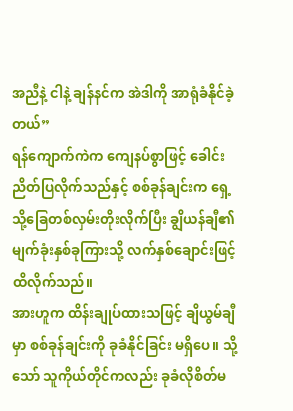အညီနဲ့ ငါနဲ့ ချန်နင်က အဲဒါကို အာရုံခံနိုင်ခဲ့တယ်”
ရန်ကျောက်ကဲက ကျေနပ်စွာဖြင့် ခေါင်းညိတ်ပြလိုက်သည်နှင့် စစ်ခုန်ချင်းက ရှေ့သို့ခြေတစ်လှမ်းတိုးလိုက်ပြီး ချွိယန်ချီ၏ မျက်ခုံးနှစ်ခုကြားသို့ လက်နှစ်ချောင်းဖြင့် ထိလိုက်သည်။
အားဟူက ထိန်းချုပ်ထားသဖြင့် ချိယွမ်ချီမှာ စစ်ခုန်ချင်းကို ခုခံနိုင်ခြင်း မရှိပေ။ သို့သော် သူကိုယ်တိုင်ကလည်း ခုခံလိုစိတ်မ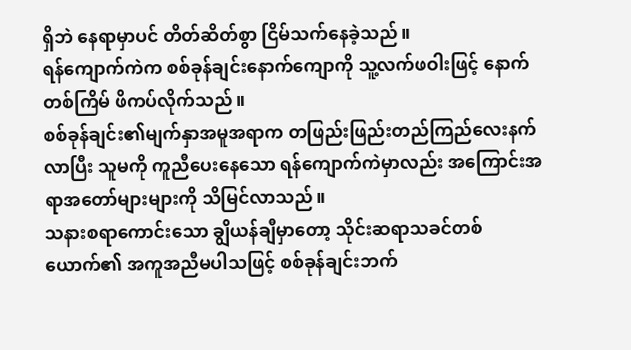ရှိဘဲ နေရာမှာပင် တိတ်ဆိတ်စွာ ငြိမ်သက်နေခဲ့သည်။
ရန်ကျောက်ကဲက စစ်ခုန်ချင်းနောက်ကျောကို သူ့လက်ဖဝါးဖြင့် နောက်တစ်ကြိမ် ဖိကပ်လိုက်သည်။
စစ်ခုန်ချင်း၏မျက်နှာအမူအရာက တဖြည်းဖြည်းတည်ကြည်လေးနက်လာပြီး သူမကို ကူညီပေးနေသော ရန်ကျောက်ကဲမှာလည်း အကြောင်းအရာအတော်များများကို သိမြင်လာသည်။
သနားစရာကောင်းသော ချွိယန်ချီမှာတော့ သိုင်းဆရာသခင်တစ်ယောက်၏ အကူအညီမပါသဖြင့် စစ်ခုန်ချင်းဘက်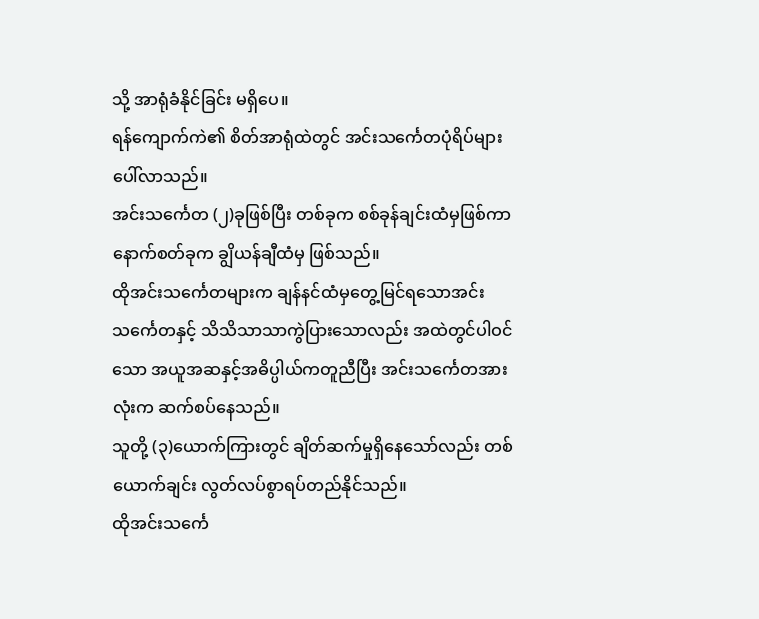သို့ အာရုံခံနိုင်ခြင်း မရှိပေ။
ရန်ကျောက်ကဲ၏ စိတ်အာရုံထဲတွင် အင်းသင်္ကေတပုံရိပ်များ ပေါ်လာသည်။
အင်းသင်္ကေတ (၂)ခုဖြစ်ပြီး တစ်ခုက စစ်ခုန်ချင်းထံမှဖြစ်ကာ နောက်စတ်ခုက ချွိယန်ချီထံမှ ဖြစ်သည်။
ထိုအင်းသင်္ကေတများက ချန်နင်ထံမှတွေ့မြင်ရသောအင်းသင်္ကေတနှင့် သိသိသာသာကွဲပြားသောလည်း အထဲတွင်ပါဝင်သော အယူအဆနှင့်အဓိပ္ပါယ်ကတူညီပြီး အင်းသင်္ကေတအားလုံးက ဆက်စပ်နေသည်။
သူတို့ (၃)ယောက်ကြားတွင် ချိတ်ဆက်မှုရှိနေသော်လည်း တစ်ယောက်ချင်း လွတ်လပ်စွာရပ်တည်နိုင်သည်။
ထိုအင်းသင်္ကေ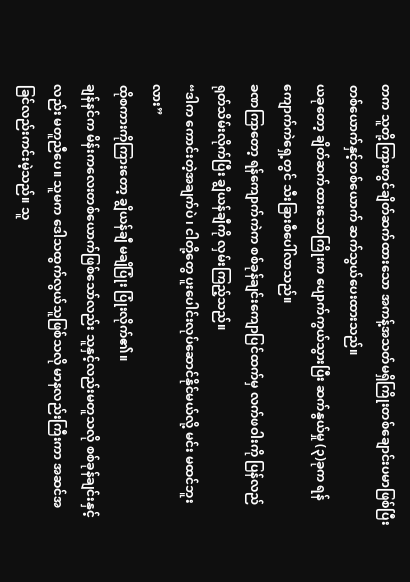တက သူတို့ကြားတွင်ချိတ်ဆက်ထားသော အကန့်အသတ်မရှိကြိုးတစ်ချောင်းပမာဖြစ်ပြီး တစ်ယောက်နှင့်တစ်ယောက် ဆက်သွယ်ပေးထားသည်။
ယခုတော့ ချိတ်ဆက်ထားသောကြိုးက ပျောက်ကွယ်သွားပြီး ဆက်နွယ်မှု (၃)ခုက ရန်ကျောက်ကဲရှေ့တွင် သီးခြားစီပေါ်လာသည်။
ခဏကြာတော့ ရန်ကျောက်ကဲက စစ်ခုန်ချင်းကျောပြင်ထက်မှ လက်ဖဝါးကို ပြန်လည်ရုတ်သိမ်းလိုက်ပြီး ချွိယန်ချီကို လှမ်းကြည့်သည်။
“ဒါက ကောင်းတဲ့အချက်ပဲ ၊ ငါတို့တွေ ပူးပေါင်းလုပ်ဆောင်နိုင်မယ်လို့ မင်း မထင်ဘူးလား”
ထိုစကားကိုကြားတော့ ချွိယန်ချီ မချိပြုံး ပြုံးလိုက်၏။
ချန်နင်က မိန်းကလေးတစ်ယောက်ဖြစ်သော်လည်း သူနှင့်လည်းမတူသလို စစ်ခုန်ချင်းနှင့်လည်း မတူညီပေ။ သူမက ဒေါသထွက်လွယ်သူဖြစ်သလို မာနလည်းကြီးကာ အဆင်အခြင်လည်းကင်းမဲ့သည်။ သူ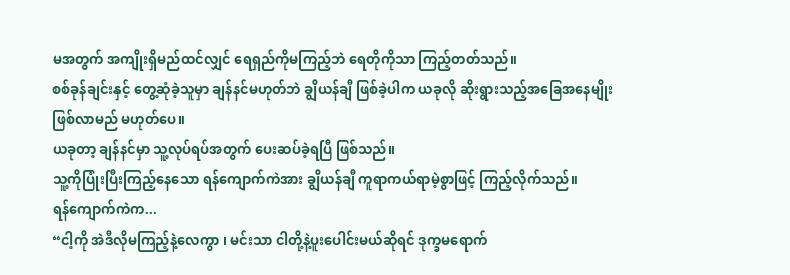မအတွက် အကျိုးရှိမည်ထင်လျှင် ရေရှည်ကိုမကြည့်ဘဲ ရေတိုကိုသာ ကြည့်တတ်သည်။
စစ်ခုန်ချင်းနှင့် တွေ့ဆုံခဲ့သူမှာ ချန်နင်မဟုတ်ဘဲ ချွိယန်ချီ ဖြစ်ခဲ့ပါက ယခုလို ဆိုးရွားသည့်အခြေအနေမျိုး ဖြစ်လာမည် မဟုတ်ပေ။
ယခုတာ့ ချန်နင်မှာ သူ့လုပ်ရပ်အတွက် ပေးဆပ်ခဲ့ရပြီ ဖြစ်သည်။
သူ့ကိုပြုံးပြီးကြည့်နေသော ရန်ကျောက်ကဲအား ချွိယန်ချီ ကူရာကယ်ရာမဲ့စွာဖြင့် ကြည့်လိုက်သည်။
ရန်ကျောက်ကဲက...
“ငါ့ကို အဲဒီလိုမကြည့်နဲ့လေကွာ ၊ မင်းသာ ငါတို့နဲ့ပူးပေါင်းမယ်ဆိုရင် ဒုက္ခမရောက်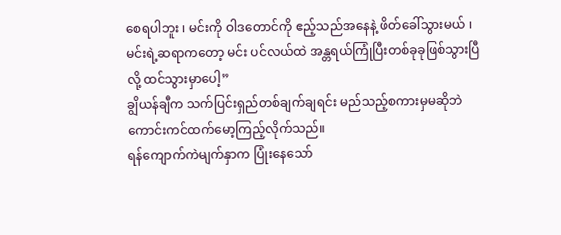စေရပါဘူး ၊ မင်းကို ဝါဒတောင်ကို ဧည့်သည်အနေနဲ့ ဖိတ်ခေါ်သွားမယ် ၊ မင်းရဲ့ဆရာကတော့ မင်း ပင်လယ်ထဲ အန္တရယ်ကြုံပြီးတစ်ခုခုဖြစ်သွားပြီလို့ ထင်သွားမှာပေါ့”
ချွိယန်ချီက သက်ပြင်းရှည်တစ်ချက်ချရင်း မည်သည့်စကားမှမဆိုဘဲ ကောင်းကင်ထက်မော့ကြည့်လိုက်သည်။
ရန်ကျောက်ကဲမျက်နှာက ပြုံးနေသော်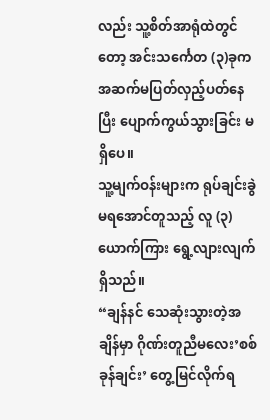လည်း သူ့စိတ်အာရုံထဲတွင်တော့ အင်းသင်္ကေတ (၃)ခုက အဆက်မပြတ်လှည့်ပတ်နေပြီး ပျောက်ကွယ်သွားခြင်း မရှိပေ။
သူ့မျက်ဝန်းများက ရုပ်ချင်းခွဲမရအောင်တူသည့် လူ (၃)ယောက်ကြား ရွေ့လျားလျက် ရှိသည်။
“ချန်နင် သေဆုံးသွားတဲ့အချိန်မှာ ဂိုဏ်းတူညီမလေး’စစ်ခုန်ချင်း’ တွေ့မြင်လိုက်ရ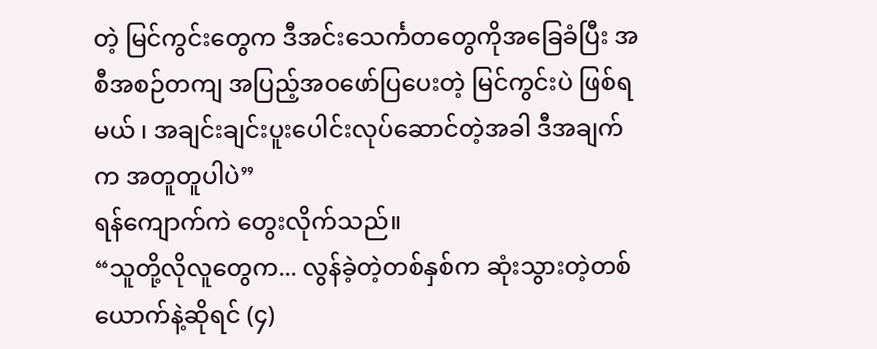တဲ့ မြင်ကွင်းတွေက ဒီအင်းသေင်္ကတတွေကိုအခြေခံပြီး အစီအစဉ်တကျ အပြည့်အဝဖော်ပြပေးတဲ့ မြင်ကွင်းပဲ ဖြစ်ရမယ် ၊ အချင်းချင်းပူးပေါင်းလုပ်ဆောင်တဲ့အခါ ဒီအချက်က အတူတူပါပဲ”
ရန်ကျောက်ကဲ တွေးလိုက်သည်။
“သူတို့လိုလူတွေက... လွန်ခဲ့တဲ့တစ်နှစ်က ဆုံးသွားတဲ့တစ်ယောက်နဲ့ဆိုရင် (၄)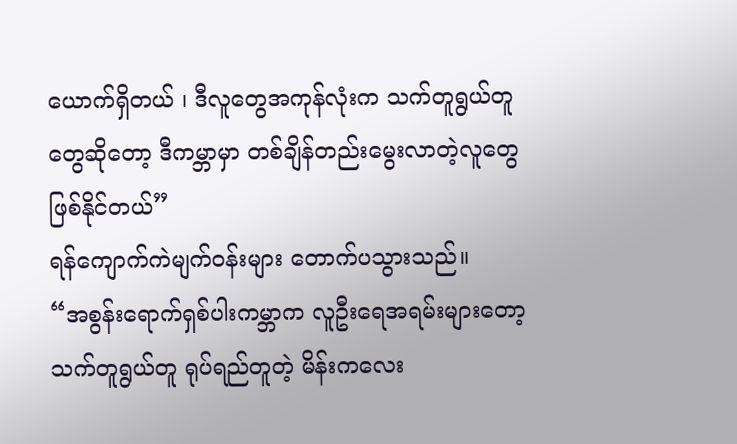ယောက်ရှိတယ် ၊ ဒီလူတွေအကုန်လုံးက သက်တူရွယ်တူတွေဆိုတော့ ဒီကမ္ဘာမှာ တစ်ချိန်တည်းမွေးလာတဲ့လူတွေ ဖြစ်နိုင်တယ်”
ရန်ကျောက်ကဲမျက်ဝန်းများ တောက်ပသွားသည်။
“အစွန်းရောက်ရှစ်ပါးကမ္ဘာက လူဦးရေအရမ်းများတော့ သက်တူရွယ်တူ ရုပ်ရည်တူတဲ့ မိန်းကလေး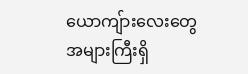ယောကျ်ားလေးတွေ အများကြီးရှိ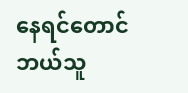နေရင်တောင် ဘယ်သူ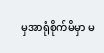မှအာရုံစိုက်မိမှာ မ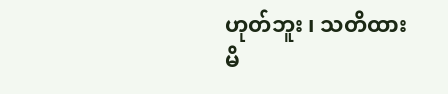ဟုတ်ဘူး ၊ သတိထားမိ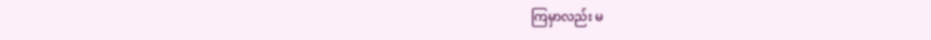ကြမှာလည်း မ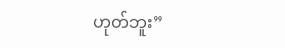ဟုတ်ဘူး”